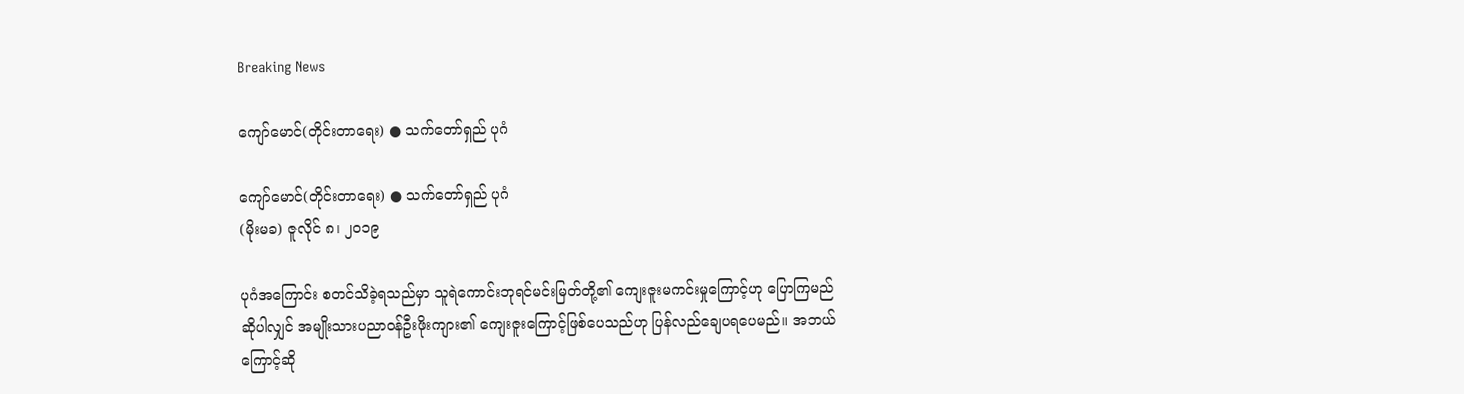Breaking News

ကျော်မောင်(တိုင်းတာရေး) ● သက်တော်ရှည် ပုဂံ

ကျော်မောင်(တိုင်းတာရေး) ● သက်တော်ရှည် ပုဂံ
(မိုးမခ) ဇူလိုင် ၈၊ ၂၀၁၉

ပုဂံအကြောင်း စတင်သိခဲ့ရသည်မှာ သူရဲကောင်းဘုရင်မင်းမြတ်တို့၏ ကျေးဇူးမကင်းမှုကြောင့်ဟု ပြောကြမည်ဆိုပါလျှင် အမျိုးသားပညာဝန်ဦးဖိုးကျား၏ ကျေးဇူးကြောင့်ဖြစ်ပေသည်ဟု ပြန်လည်ချေပရပေမည်။ အဘယ် ကြောင့်ဆို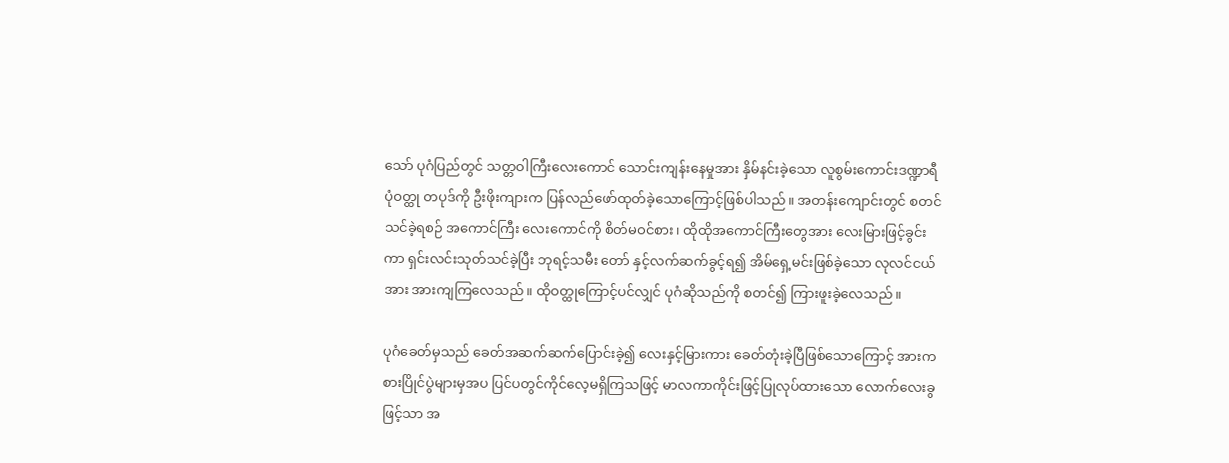သော် ပုဂံပြည်တွင် သတ္တဝါကြီးလေးကောင် သောင်းကျန်းနေမှုအား နှိမ်နင်းခဲ့သော လူစွမ်းကောင်းဒဏ္ဍာရီ ပုံဝတ္ထု တပုဒ်ကို ဦးဖိုးကျားက ပြန်လည်ဖော်ထုတ်ခဲ့သောကြောင့်ဖြစ်ပါသည်။ အတန်းကျောင်းတွင် စတင်သင်ခဲ့ရစဉ် အကောင်ကြီး လေးကောင်ကို စိတ်မဝင်စား၊ ထိုထိုအကောင်ကြီးတွေအား လေးမြားဖြင့်ခွင်းကာ ရှင်းလင်းသုတ်သင်ခဲ့ပြီး ဘုရင့်သမီး တော် နှင့်လက်ဆက်ခွင့်ရ၍ အိမ်ရှေ့မင်းဖြစ်ခဲ့သော လုလင်ငယ်အား အားကျကြလေသည်။ ထိုဝတ္ထုကြောင့်ပင်လျှင် ပုဂံဆိုသည်ကို စတင်၍ ကြားဖူးခဲ့လေသည်။

ပုဂံခေတ်မှသည် ခေတ်အဆက်ဆက်ပြောင်းခဲ့၍ လေးနှင့်မြားကား ခေတ်တုံးခဲ့ပြီဖြစ်သောကြောင့် အားကစားပြိုင်ပွဲများမှအပ ပြင်ပတွင်ကိုင်လေ့မရှိကြသဖြင့် မာလကာကိုင်းဖြင့်ပြုလုပ်ထားသော လောက်လေးခွဖြင့်သာ အ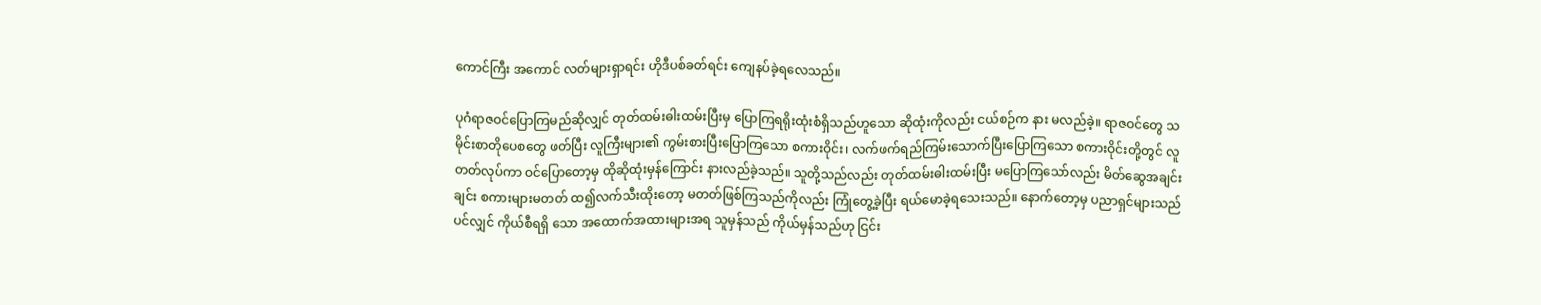ကောင်ကြီး အကောင် လတ်များရှာရင်း ဟိုဒီပစ်ခတ်ရင်း ကျေနပ်ခဲ့ရလေသည်။

ပုဂံရာဇဝင်ပြောကြမည်ဆိုလျှင် တုတ်ထမ်းဓါးထမ်းပြီးမှ ပြောကြရရိုးထုံးစံရှိသည်ဟူသော ဆိုထုံးကိုလည်း ငယ်စဉ်က နား မလည်ခဲ့။ ရာဇဝင်တွေ သမိုင်းစာတိုပေစတွေ ဖတ်ပြီး လူကြီးများ၏ ကွမ်းစားပြီးပြောကြသော စကားဝိုင်း၊ လက်ဖက်ရည်ကြမ်းသောက်ပြီးပြောကြသော စကားဝိုင်းတို့တွင် လူတတ်လုပ်ကာ ဝင်ပြောတော့မှ ထိုဆိုထုံးမှန်ကြောင်း နားလည်ခဲ့သည်။ သူတို့သည်လည်း တုတ်ထမ်းဓါးထမ်းပြီး မပြောကြသော်လည်း မိတ်ဆွေအချင်းချင်း စကားများမတတ် ထ၍လက်သီးထိုးတော့ မတတ်ဖြစ်ကြသည်ကိုလည်း ကြုံတွေ့ခဲ့ပြီး ရယ်မောခဲ့ရသေးသည်။ နောက်တော့မှ ပညာရှင်များသည်ပင်လျှင် ကိုယ်စီရရှိ သော အထောက်အထားများအရ သူမှန်သည် ကိုယ်မှန်သည်ဟု ငြင်း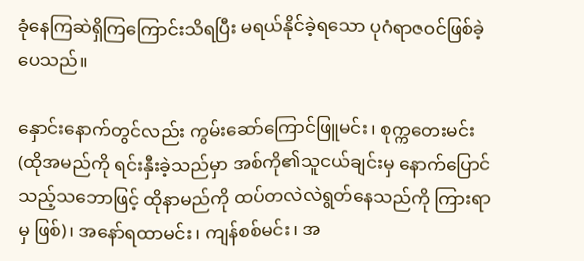ခုံနေကြဆဲရှိကြကြောင်းသိရပြီး မရယ်နိုင်ခဲ့ရသော ပုဂံရာဇဝင်ဖြစ်ခဲ့ပေသည်။

နှောင်းနောက်တွင်လည်း ကွမ်းဆော်ကြောင်ဖြူမင်း၊ စုက္ကတေးမင်း (ထိုအမည်ကို ရင်းနှီးခဲ့သည်မှာ အစ်ကို၏သူငယ်ချင်းမှ နောက်ပြောင်သည့်သဘောဖြင့် ထိုနာမည်ကို ထပ်တလဲလဲရွတ်နေသည်ကို ကြားရာမှ ဖြစ်)၊ အနော်ရထာမင်း၊ ကျန်စစ်မင်း၊ အ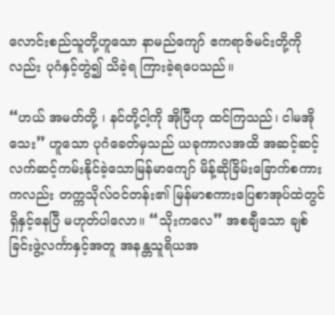လောင်းစည်သူတို့ဟူသော နာမည်ကျော် ဧကရာဇ်မင်းတို့ကိုလည်း ပုဂံနှင့်တွဲ၍ သိခဲ့ရ ကြားခဲ့ရပေသည်။

“ဟယ် အမတ်တို့ ၊ နင်တို့ငါ့ကို အိုပြီဟု ထင်ကြသည်၊ ငါမအိုသေး” ဟူသော ပုဂံခေတ်မှသည် ယခုကာလအထိ အဆင့်ဆင့် လက်ဆင့်ကမ်းနိုင်ခဲ့သောမြန်မာကျော် မိန့်ဆိုခြိမ်းခြောက်စကားကလည်း တက္ကသိုလ်ဝင်တန်း၏ မြန်မာစကားပြေစာအုပ်ထဲတွင်ရှိနှင့်နေပြီ မဟုတ်ပါလော။ “သိုးကလေ” အစချီသော ချစ်ခြင်းဖွဲ့လင်္ကာနှင့်အတူ အနန္တသူရိယအ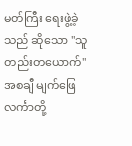မတ်ကြီး ရေးဖွဲ့ခဲ့သည် ဆိုသော "သူတည်းတယောက်" အစချီ မျက်ဖြေလင်္ကာတို့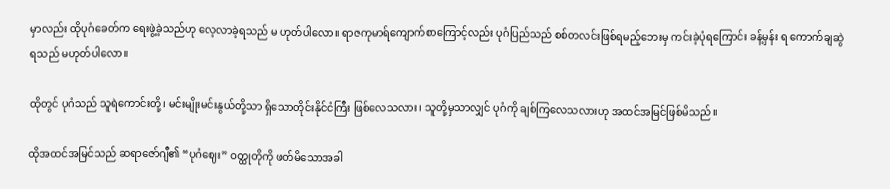မှာလည်း ထိုပုဂံခေတ်က ရေးဖွဲ့ခဲ့သည်ဟု လေ့လာခဲ့ရသည် မ ဟုတ်ပါလော။ ရာဇကုမာရ်ကျောက်စာကြောင့်လည်း ပုဂံပြည်သည် စစ်တလင်းဖြစ်ရမည့်ဘေးမှ ကင်းခဲ့ပုံရကြောင်း ခန့်မှန်း ရ ကောက်ချဆွဲရသည် မဟုတ်ပါလော။

ထိုတွင် ပုဂံသည် သူရဲကောင်းတို့၊ မင်းမျိုးမင်းနွယ်တို့သာ ရှိသောတိုင်းနိုင်ငံကြီး ဖြစ်လေသလား၊ သူတို့မှသာလျှင် ပုဂံကို ချစ်ကြလေသလားဟု အထင်အမြင်ဖြစ်မိသည်။

ထိုအထင်အမြင်သည် ဆရာဇော်ဂျီ၏ “ပုဂံဈေး” ဝတ္ထုတိုကို ဖတ်မိသောအခါ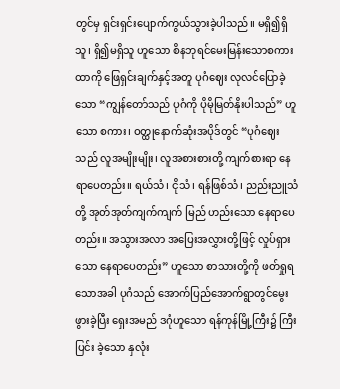တွင်မှ ရှင်းရှင်းပျောက်ကွယ်သွားခဲ့ပါသည်။ မရှိ၍ရှိသူ၊ ရှိ၍မရှိသူ ဟူသော စိနဘုရင်မေးမြန်းသောစကားထာကို ဖြေရှင်းချက်နှင့်အတူ ပုဂံဈေး လုလင်ပြောခဲ့သော “ကျွန်တော်သည် ပုဂံကို ပိုမိုမြတ်နိုးပါသည်” ဟူသော စကား၊ ဝတ္ထုနောက်ဆုံးအပိုဒ်တွင် “ပုဂံဈေးသည် လူအမျိုးမျိုး၊ လူအစားစားတို့ ကျက်စားရာ နေရာပေတည်း။ ရယ်သံ၊ ငိုသံ၊ ရန်ဖြစ်သံ၊ ညည်းညူသံတို့ အုတ်အုတ်ကျက်ကျက် မြည် ဟည်းသော နေရာပေတည်း။ အသွားအလာ အပြေးအလွှားတို့ဖြင့် လှုပ်ရှားသော နေရာပေတည်း” ဟူသော စာသားတို့ကို ဖတ်ရှုရသောအခါ ပုဂံသည် အောက်ပြည်အောက်ရွာတွင်မွေးဖွားခဲ့ပြီး ရှေးအမည် ဒဂုံဟူသော ရန်ကုန်မြို့ကြီး၌ ကြီးပြင်း ခဲ့သော နှလုံး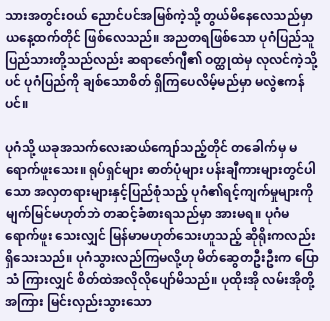သားအတွင်းဝယ် ညောင်ပင်အမြစ်ကဲ့သို့ တွယ်မိနေလေသည်မှာ ယနေ့ထက်တိုင် ဖြစ်လေသည်။ အညတရဖြစ်သော ပုဂံပြည်သူ ပြည်သားတို့သည်လည်း ဆရာဇော်ဂျီ၏ ဝတ္ထုထဲမှ လုလင်ကဲ့သို့ပင် ပုဂံပြည်ကို ချစ်သောစိတ် ရှိကြပေလိမ့်မည်မှာ မလွဲဧကန်ပင်။

ပုဂံသို့ ယခုအသက်လေးဆယ်ကျော်သည့်တိုင် တခေါက်မှ မရောက်ဖူးသေး။ ရုပ်ရှင်များ ဓာတ်ပုံများ ပန်းချီကားများတွင်ပါသော အလှတရားများနှင့်ပြည်စုံသည့် ပုဂံ၏ရင့်ကျက်မှုများကို မျက်မြင်မဟုတ်ဘဲ တဆင့်ခံစားရသည်မှာ အားမရ။ ပုဂံမရောက်ဖူး သေးလျှင် မြန်မာမဟုတ်သေးဟူသည့် ဆိုရိုးကလည်း ရှိသေးသည်။ ပုဂံသွားလည်ကြမလို့ဟု မိတ်ဆွေတဦးဦးက ပြောသံ ကြားလျှင် စိတ်ထဲအလိုလိုပျော်မိသည်။ ပုထိုးအို လမ်းအိုတို့အကြား မြင်းလှည်းသွားသော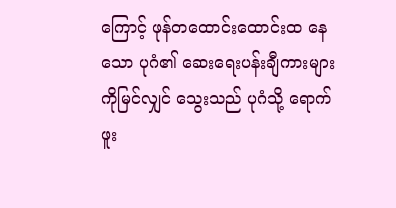ကြောင့် ဖုန်တထောင်းထောင်းထ နေသော ပုဂံ၏ ဆေးရေးပန်းချီကားများကိုမြင်လျှင် သွေးသည် ပုဂံသို့ ရောက်ဖူး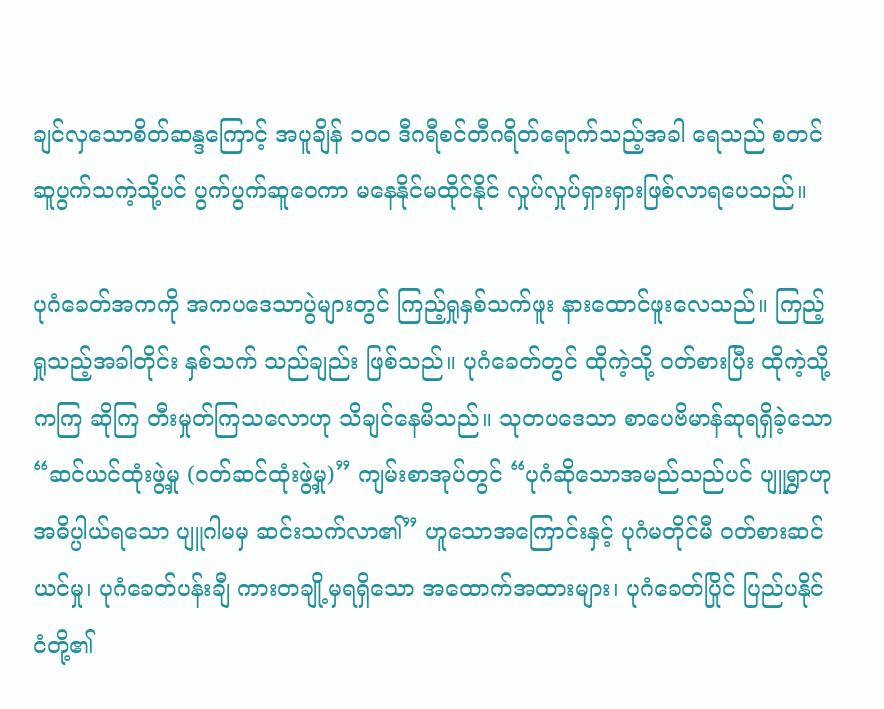ချင်လှသောစိတ်ဆန္ဒကြောင့် အပူချိန် ၁၀၀ ဒီဂရီစင်တီဂရိတ်ရောက်သည့်အခါ ရေသည် စတင်ဆူပွက်သကဲ့သို့ပင် ပွက်ပွက်ဆူဝေကာ မနေနိုင်မထိုင်နိုင် လှုပ်လှုပ်ရှားရှားဖြစ်လာရပေသည်။

ပုဂံခေတ်အကကို အကပဒေသာပွဲများတွင် ကြည့်ရှုနှစ်သက်ဖူး နားထောင်ဖူးလေသည်။ ကြည့်ရှုသည့်အခါတိုင်း နှစ်သက် သည်ချည်း ဖြစ်သည်။ ပုဂံခေတ်တွင် ထိုကဲ့သို့ ဝတ်စားပြီး ထိုကဲ့သို့ ကကြ ဆိုကြ တီးမှုတ်ကြသလောဟု သိချင်နေမိသည်။ သုတပဒေသာ စာပေဗိမာန်ဆုရရှိခဲ့သော “ဆင်ယင်ထုံးဖွဲ့မှု (ဝတ်ဆင်ထုံးဖွဲ့မှု)” ကျမ်းစာအုပ်တွင် “ပုဂံဆိုသောအမည်သည်ပင် ပျူရွှာဟု အဓိပ္ပါယ်ရသော ပျူဂါမမှ ဆင်းသက်လာ၏” ဟူသောအကြောင်းနှင့် ပုဂံမတိုင်မီ ဝတ်စားဆင်ယင်မှု၊ ပုဂံခေတ်ပန်းချီ ကားတချို့မှရရှိသော အထောက်အထားများ၊ ပုဂံခေတ်ပြိုင် ပြည်ပနိုင်ငံတို့၏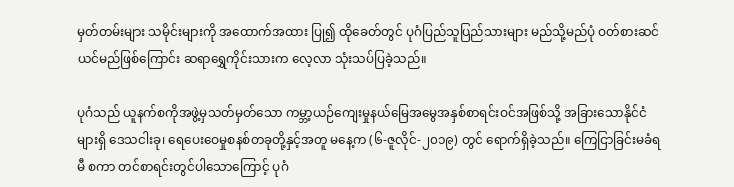မှတ်တမ်းများ သမိုင်းများကို အထောက်အထား ပြု၍ ထိုခေတ်တွင် ပုဂံပြည်သူပြည်သားများ မည်သို့မည်ပုံ ဝတ်စားဆင်ယင်မည်ဖြစ်ကြောင်း ဆရာရွှေကိုင်းသားက လေ့လာ သုံးသပ်ပြခဲ့သည်။

ပုဂံသည် ယူနက်စကိုအဖွဲ့မှသတ်မှတ်သော ကမ္ဘာ့ယဉ်ကျေးမှုနယ်မြေအမွေအနှစ်စာရင်းဝင်အဖြစ်သို့ အခြားသောနိုင်ငံများရှိ ဒေသငါးခု၊ ရေပေးဝေမှုစနစ်တခုတို့နှင့်အတူ မနေ့က (၆-ဇူလိုင်-၂၀၁၉) တွင် ရောက်ရှိခဲ့သည်။ ကြေငြာခြင်းမခံရမီ စကာ တင်စာရင်းတွင်ပါသောကြောင့် ပုဂံ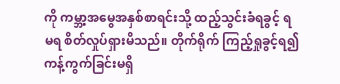ကို ကမ္ဘာ့အမွေအနှစ်စာရင်းသို့ ထည့်သွင်းခံရခွင့် ရ မရ စိတ်လှုပ်ရှားမိသည်။ တိုက်ရိုက် ကြည့်ရှုခွင့်ရ၍ ကန့်ကွက်ခြင်းမရှိ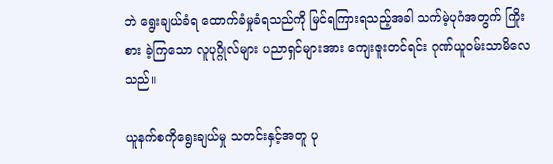ဘဲ ရွေးချယ်ခံရ ထောက်ခံမှုခံရသည်ကို မြင်ရကြားရသည့်အခါ သက်မဲ့ပုဂံအတွက် ကြိုးစား ခဲ့ကြသော လူပုဂ္ဂိုလ်များ ပညာရှင်များအား ကျေးဇူးတင်ရင်း ဂုဏ်ယူဝမ်းသာမိလေသည်။

ယူနက်စကိုရွေးချယ်မှု သတင်းနှင့်အတူ ပု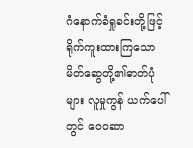ဂံနောက်ခံရှုခင်းတို့ဖြင့် ရိုက်ကူးထားကြသော မိတ်ဆွေတို့၏ဓာတ်ပုံများ လူမှုကွန် ယက်ပေါ်တွင် ဝေ၀ဆာ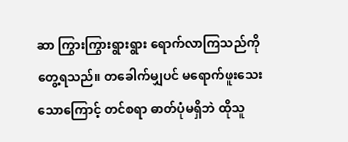ဆာ ကြွားကြွားရွားရွား ရောက်လာကြသည်ကို တွေ့ရသည်။ တခေါက်မျှပင် မရောက်ဖူးသေးသောကြောင့် တင်စရာ ဓာတ်ပုံမရှိဘဲ ထိုသူ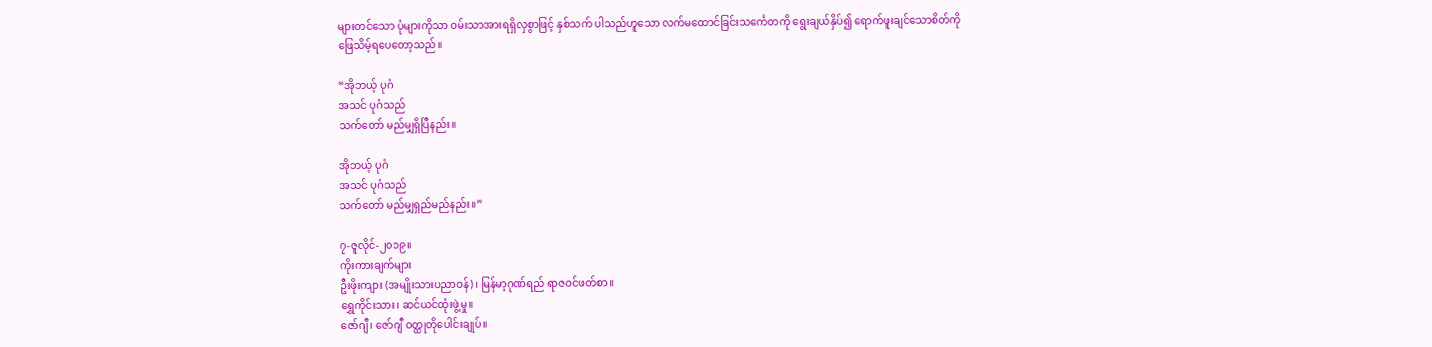များတင်သော ပုံများကိုသာ ဝမ်းသာအားရရှိလှစွာဖြင့် နှစ်သက် ပါသည်ဟူသော လက်မထောင်ခြင်းသင်္ကေတကို ရွေးချယ်နှိပ်၍ ရောက်ဖူးချင်သောစိတ်ကို ဖြေသိမ့်ရပေတော့သည်။

“အိုဘယ့် ပုဂံ
အသင် ပုဂံသည်
သက်တော် မည်မျှရှိပြီနည်း။

အိုဘယ့် ပုဂံ
အသင် ပုဂံသည်
သက်တော် မည်မျှရှည်မည်နည်း။”

၇-ဇူလိုင်-၂၀၁၉။
ကိုးကားချက်များ
ဦးဖိုးကျား (အမျိုးသားပညာဝန်)၊ မြန်မာ့ဂုဏ်ရည် ရာဇဝင်ဖတ်စာ။
ရွှေကိုင်းသား၊ ဆင်ယင်ထုံးဖွဲ့မှု။
ဇော်ဂျီ၊ ဇော်ဂျီ ဝတ္ထုတိုပေါင်းချုပ်။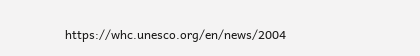https://whc.unesco.org/en/news/2004